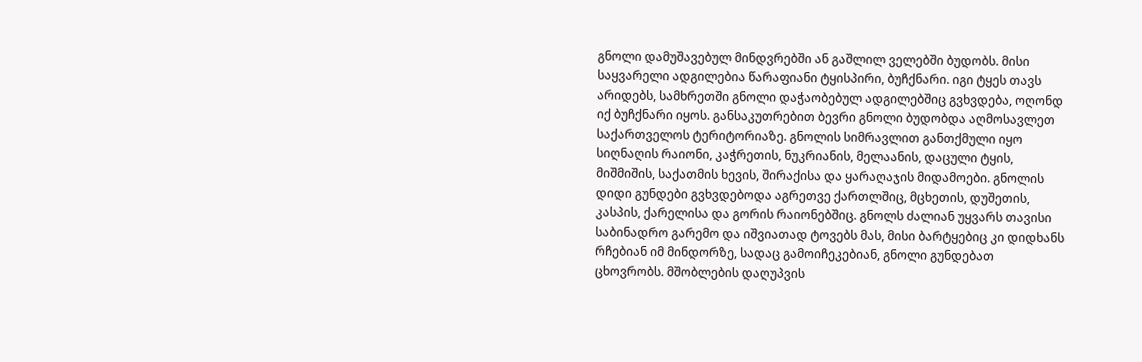გნოლი დამუშავებულ მინდვრებში ან გაშლილ ველებში ბუდობს. მისი საყვარელი ადგილებია წარაფიანი ტყისპირი, ბუჩქნარი. იგი ტყეს თავს არიდებს, სამხრეთში გნოლი დაჭაობებულ ადგილებშიც გვხვდება, ოღონდ იქ ბუჩქნარი იყოს. განსაკუთრებით ბევრი გნოლი ბუდობდა აღმოსავლეთ საქართველოს ტერიტორიაზე. გნოლის სიმრავლით განთქმული იყო სიღნაღის რაიონი, კაჭრეთის, ნუკრიანის, მელაანის, დაცული ტყის, მიშმიშის, საქათმის ხევის, შირაქისა და ყარაღაჯის მიდამოები. გნოლის დიდი გუნდები გვხვდებოდა აგრეთვე ქართლშიც, მცხეთის, დუშეთის, კასპის, ქარელისა და გორის რაიონებშიც. გნოლს ძალიან უყვარს თავისი საბინადრო გარემო და იშვიათად ტოვებს მას, მისი ბარტყებიც კი დიდხანს რჩებიან იმ მინდორზე, სადაც გამოიჩეკებიან, გნოლი გუნდებათ ცხოვრობს. მშობლების დაღუპვის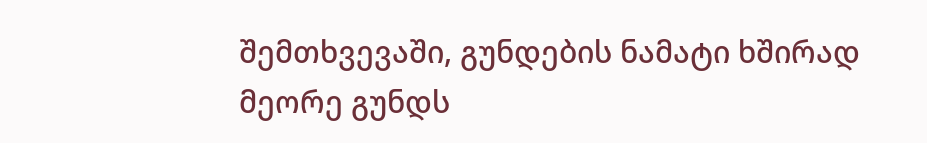შემთხვევაში, გუნდების ნამატი ხშირად მეორე გუნდს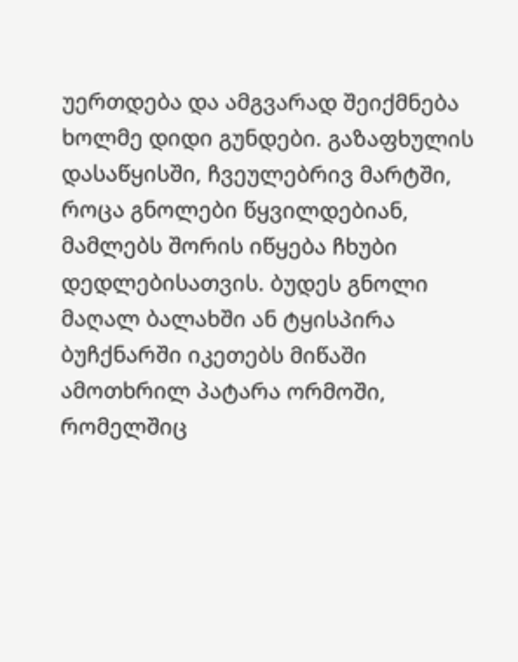უერთდება და ამგვარად შეიქმნება ხოლმე დიდი გუნდები. გაზაფხულის დასაწყისში, ჩვეულებრივ მარტში, როცა გნოლები წყვილდებიან, მამლებს შორის იწყება ჩხუბი დედლებისათვის. ბუდეს გნოლი მაღალ ბალახში ან ტყისპირა ბუჩქნარში იკეთებს მიწაში ამოთხრილ პატარა ორმოში, რომელშიც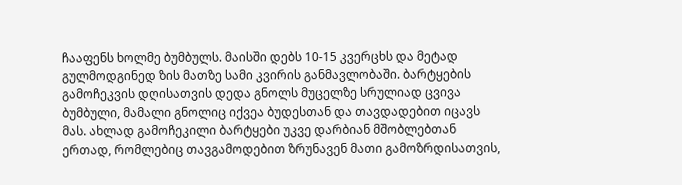ჩააფენს ხოლმე ბუმბულს. მაისში დებს 10-15 კვერცხს და მეტად გულმოდგინედ ზის მათზე სამი კვირის განმავლობაში. ბარტყების გამოჩეკვის დღისათვის დედა გნოლს მუცელზე სრულიად ცვივა ბუმბული, მამალი გნოლიც იქვეა ბუდესთან და თავდადებით იცავს მას. ახლად გამოჩეკილი ბარტყები უკვე დარბიან მშობლებთან ერთად, რომლებიც თავგამოდებით ზრუნავენ მათი გამოზრდისათვის,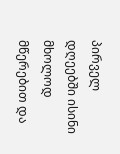პირველ დღეებში ისინი მხოლოდ მწერებით და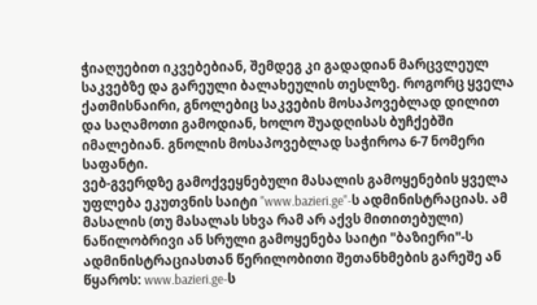ჭიაღუებით იკვებებიან, შემდეგ კი გადადიან მარცვლეულ საკვებზე და გარეული ბალახეულის თესლზე. როგორც ყველა ქათმისნაირი, გნოლებიც საკვების მოსაპოვებლად დილით და საღამოთი გამოდიან, ხოლო შუადღისას ბუჩქებში იმალებიან. გნოლის მოსაპოვებლად საჭიროა 6-7 ნომერი საფანტი.
ვებ-გვერდზე გამოქვეყნებული მასალის გამოყენების ყველა უფლება ეკუთვნის საიტი "www.bazieri.ge"-ს ადმინისტრაციას. ამ მასალის (თუ მასალას სხვა რამ არ აქვს მითითებული) ნაწილობრივი ან სრული გამოყენება საიტი "ბაზიერი"-ს ადმინისტრაციასთან წერილობითი შეთანხმების გარეშე ან წყაროს: www.bazieri.ge-ს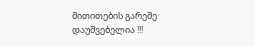მითითების გარეშე დაუშვებელია !!!